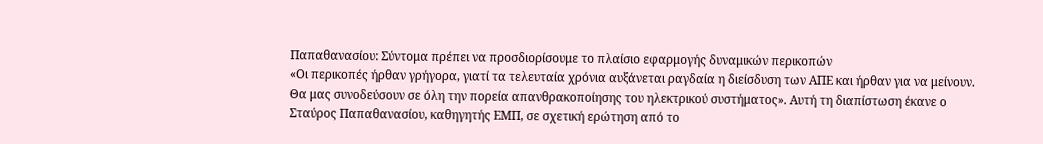Παπαθανασίου: Σύντομα πρέπει να προσδιορίσουμε το πλαίσιο εφαρμογής δυναμικών περικοπών
«Οι περικοπές ήρθαν γρήγορα, γιατί τα τελευταία χρόνια αυξάνεται ραγδαία η διείσδυση των ΑΠΕ και ήρθαν για να μείνουν. Θα μας συνοδεύσουν σε όλη την πορεία απανθρακοποίησης του ηλεκτρικού συστήματος». Αυτή τη διαπίστωση έκανε ο Σταύρος Παπαθανασίου, καθηγητής ΕΜΠ, σε σχετική ερώτηση από το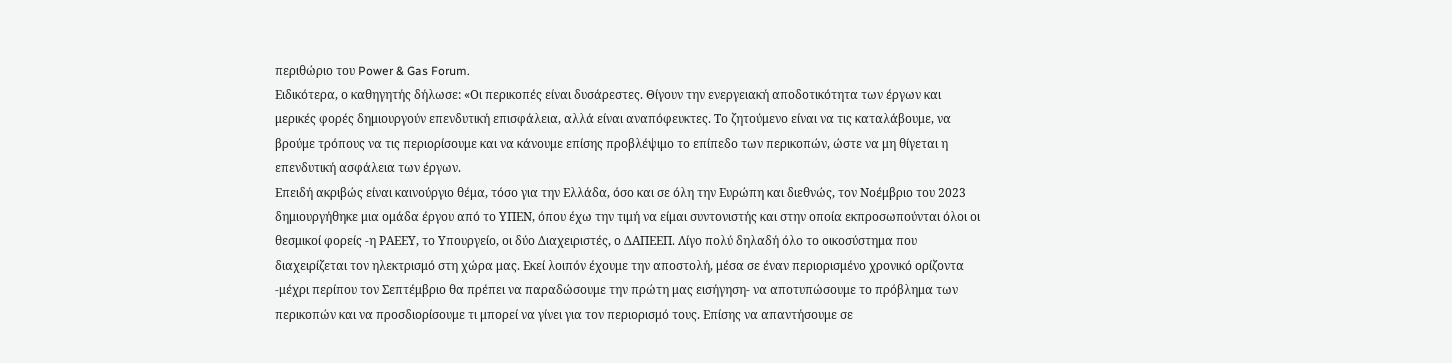περιθώριο του Power & Gas Forum.
Ειδικότερα, ο καθηγητής δήλωσε: «Οι περικοπές είναι δυσάρεστες. Θίγουν την ενεργειακή αποδοτικότητα των έργων και μερικές φορές δημιουργούν επενδυτική επισφάλεια, αλλά είναι αναπόφευκτες. Το ζητούμενο είναι να τις καταλάβουμε, να βρούμε τρόπους να τις περιορίσουμε και να κάνουμε επίσης προβλέψιμο το επίπεδο των περικοπών, ώστε να μη θίγεται η επενδυτική ασφάλεια των έργων.
Επειδή ακριβώς είναι καινούργιο θέμα, τόσο για την Ελλάδα, όσο και σε όλη την Ευρώπη και διεθνώς, τον Νοέμβριο του 2023 δημιουργήθηκε μια ομάδα έργου από το ΥΠΕΝ, όπου έχω την τιμή να είμαι συντονιστής και στην οποία εκπροσωπούνται όλοι οι θεσμικοί φορείς -η ΡΑΕΕΥ, το Υπουργείο, οι δύο Διαχειριστές, ο ΔΑΠΕΕΠ. Λίγο πολύ δηλαδή όλο το οικοσύστημα που διαχειρίζεται τον ηλεκτρισμό στη χώρα μας. Εκεί λοιπόν έχουμε την αποστολή, μέσα σε έναν περιορισμένο χρονικό ορίζοντα -μέχρι περίπου τον Σεπτέμβριο θα πρέπει να παραδώσουμε την πρώτη μας εισήγηση- να αποτυπώσουμε το πρόβλημα των περικοπών και να προσδιορίσουμε τι μπορεί να γίνει για τον περιορισμό τους. Επίσης να απαντήσουμε σε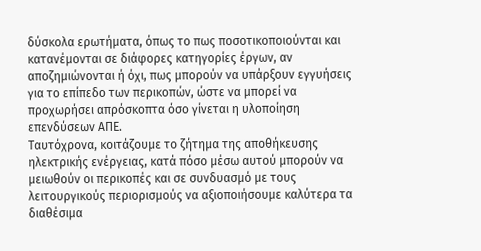δύσκολα ερωτήματα, όπως το πως ποσοτικοποιούνται και κατανέμονται σε διάφορες κατηγορίες έργων, αν αποζημιώνονται ή όχι, πως μπορούν να υπάρξουν εγγυήσεις για το επίπεδο των περικοπών, ώστε να μπορεί να προχωρήσει απρόσκοπτα όσο γίνεται η υλοποίηση επενδύσεων ΑΠΕ.
Ταυτόχρονα, κοιτάζουμε το ζήτημα της αποθήκευσης ηλεκτρικής ενέργειας, κατά πόσο μέσω αυτού μπορούν να μειωθούν οι περικοπές και σε συνδυασμό με τους λειτουργικούς περιορισμούς να αξιοποιήσουμε καλύτερα τα διαθέσιμα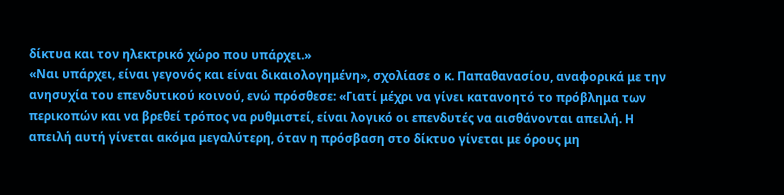δίκτυα και τον ηλεκτρικό χώρο που υπάρχει.»
«Ναι υπάρχει, είναι γεγονός και είναι δικαιολογημένη», σχολίασε ο κ. Παπαθανασίου, αναφορικά με την ανησυχία του επενδυτικού κοινού, ενώ πρόσθεσε: «Γιατί μέχρι να γίνει κατανοητό το πρόβλημα των περικοπών και να βρεθεί τρόπος να ρυθμιστεί, είναι λογικό οι επενδυτές να αισθάνονται απειλή. Η απειλή αυτή γίνεται ακόμα μεγαλύτερη, όταν η πρόσβαση στο δίκτυο γίνεται με όρους μη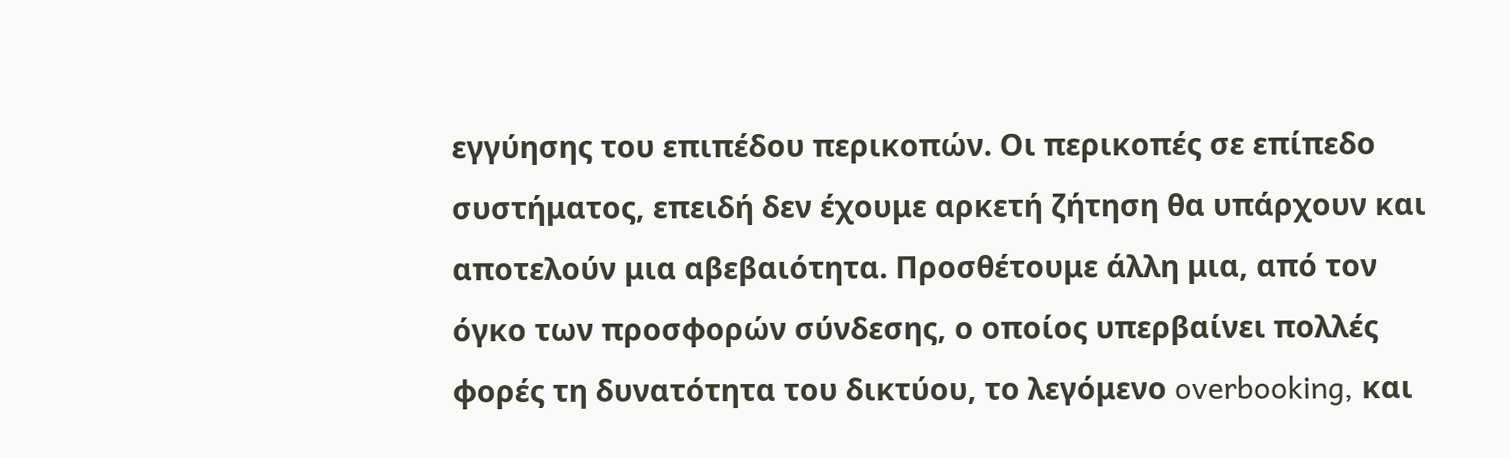εγγύησης του επιπέδου περικοπών. Οι περικοπές σε επίπεδο συστήματος, επειδή δεν έχουμε αρκετή ζήτηση θα υπάρχουν και αποτελούν μια αβεβαιότητα. Προσθέτουμε άλλη μια, από τον όγκο των προσφορών σύνδεσης, ο οποίος υπερβαίνει πολλές φορές τη δυνατότητα του δικτύου, το λεγόμενο overbooking, και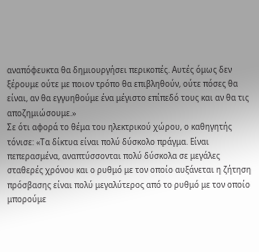αναπόφευκτα θα δημιουργήσει περικοπές. Αυτές όμως δεν ξέρουμε ούτε με ποιον τρόπο θα επιβληθούν, ούτε πόσες θα είναι, αν θα εγγυηθούμε ένα μέγιστο επίπεδό τους και αν θα τις αποζημιώσουμε.»
Σε ότι αφορά το θέμα του ηλεκτρικού χώρου, ο καθηγητής τόνισε: «Τα δίκτυα είναι πολύ δύσκολο πράγμα. Είναι πεπερασμένα, αναπτύσσονται πολύ δύσκολα σε μεγάλες σταθερές χρόνου και ο ρυθμό με τον οποίο αυξάνεται η ζήτηση πρόσβασης είναι πολύ μεγαλύτερος από το ρυθμό με τον οποίο μπορούμε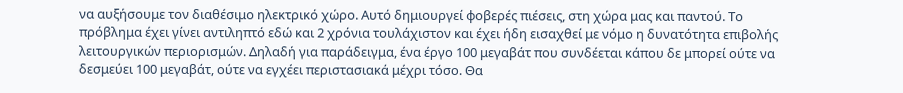να αυξήσουμε τον διαθέσιμο ηλεκτρικό χώρο. Αυτό δημιουργεί φοβερές πιέσεις, στη χώρα μας και παντού. Το πρόβλημα έχει γίνει αντιληπτό εδώ και 2 χρόνια τουλάχιστον και έχει ήδη εισαχθεί με νόμο η δυνατότητα επιβολής λειτουργικών περιορισμών. Δηλαδή για παράδειγμα, ένα έργο 100 μεγαβάτ που συνδέεται κάπου δε μπορεί ούτε να δεσμεύει 100 μεγαβάτ, ούτε να εγχέει περιστασιακά μέχρι τόσο. Θα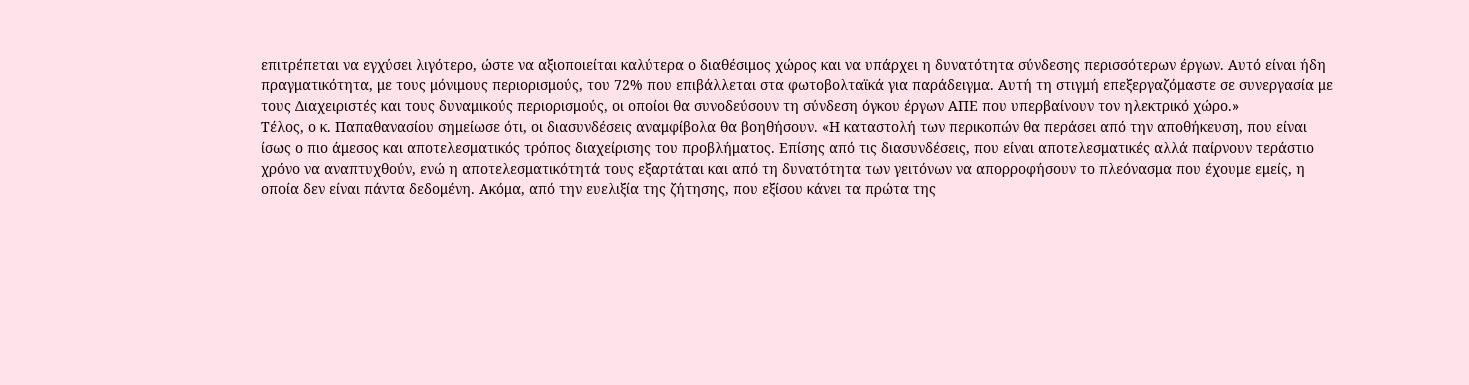επιτρέπεται να εγχύσει λιγότερο, ώστε να αξιοποιείται καλύτερα ο διαθέσιμος χώρος και να υπάρχει η δυνατότητα σύνδεσης περισσότερων έργων. Αυτό είναι ήδη πραγματικότητα, με τους μόνιμους περιορισμούς, του 72% που επιβάλλεται στα φωτοβολταϊκά για παράδειγμα. Αυτή τη στιγμή επεξεργαζόμαστε σε συνεργασία με τους Διαχειριστές και τους δυναμικούς περιορισμούς, οι οποίοι θα συνοδεύσουν τη σύνδεση όγκου έργων ΑΠΕ που υπερβαίνουν τον ηλεκτρικό χώρο.»
Τέλος, ο κ. Παπαθανασίου σημείωσε ότι, οι διασυνδέσεις αναμφίβολα θα βοηθήσουν. «Η καταστολή των περικοπών θα περάσει από την αποθήκευση, που είναι ίσως ο πιο άμεσος και αποτελεσματικός τρόπος διαχείρισης του προβλήματος. Επίσης από τις διασυνδέσεις, που είναι αποτελεσματικές αλλά παίρνουν τεράστιο χρόνο να αναπτυχθούν, ενώ η αποτελεσματικότητά τους εξαρτάται και από τη δυνατότητα των γειτόνων να απορροφήσουν το πλεόνασμα που έχουμε εμείς, η οποία δεν είναι πάντα δεδομένη. Ακόμα, από την ευελιξία της ζήτησης, που εξίσου κάνει τα πρώτα της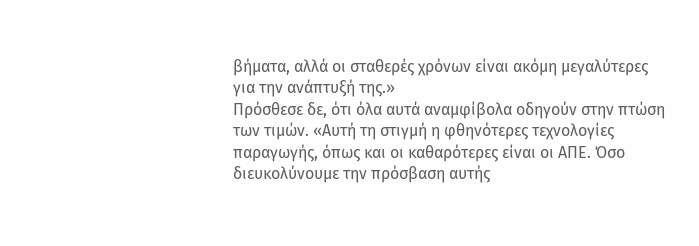βήματα, αλλά οι σταθερές χρόνων είναι ακόμη μεγαλύτερες για την ανάπτυξή της.»
Πρόσθεσε δε, ότι όλα αυτά αναμφίβολα οδηγούν στην πτώση των τιμών. «Αυτή τη στιγμή η φθηνότερες τεχνολογίες παραγωγής, όπως και οι καθαρότερες είναι οι ΑΠΕ. Όσο διευκολύνουμε την πρόσβαση αυτής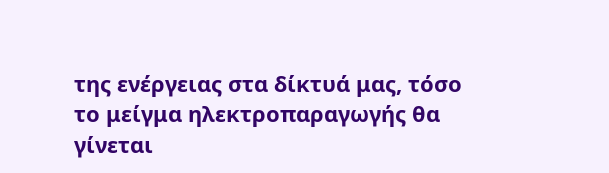της ενέργειας στα δίκτυά μας, τόσο το μείγμα ηλεκτροπαραγωγής θα γίνεται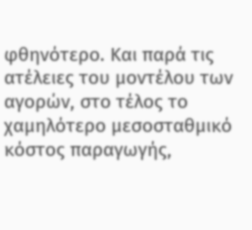φθηνότερο. Και παρά τις ατέλειες του μοντέλου των αγορών, στο τέλος το χαμηλότερο μεσοσταθμικό κόστος παραγωγής,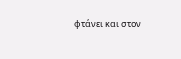φτάνει και στον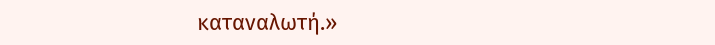καταναλωτή.»